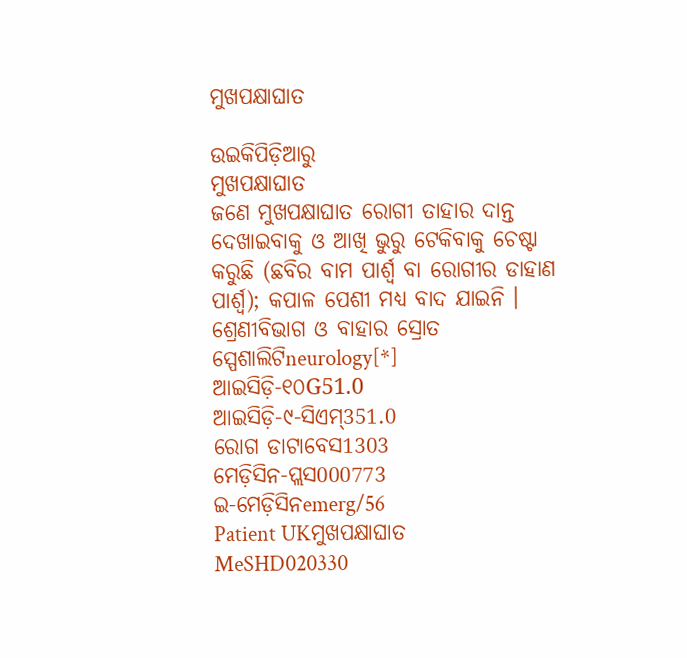ମୁଖପକ୍ଷାଘାତ

ଉଇକିପିଡ଼ିଆ‌ରୁ
ମୁଖପକ୍ଷାଘାତ
ଜଣେ ମୁଖପକ୍ଷାଘାତ ରୋଗୀ ତାହାର ଦାନ୍ତ ଦେଖାଇବାକୁ ଓ ଆଖି ଭୁରୁ ଟେକିବାକୁ ଚେଷ୍ଟା କରୁଛି (ଛବିର ବାମ ପାର୍ଶ୍ୱ ବା ରୋଗୀର ଡାହାଣ ପାର୍ଶ୍ୱ); କପାଳ ପେଶୀ ମଧ୍ୟ ବାଦ ଯାଇନି ।
ଶ୍ରେଣୀବିଭାଗ ଓ ବାହାର ସ୍ରୋତ
ସ୍ପେଶାଲିଟିneurology[*]
ଆଇସିଡ଼ି-୧୦G51.0
ଆଇସିଡ଼ି-୯-ସିଏମ୍351.0
ରୋଗ ଡାଟାବେସ1303
ମେଡ଼ିସିନ-ପ୍ଲସ000773
ଇ-ମେଡ଼ିସିନemerg/56
Patient UKମୁଖପକ୍ଷାଘାତ
MeSHD020330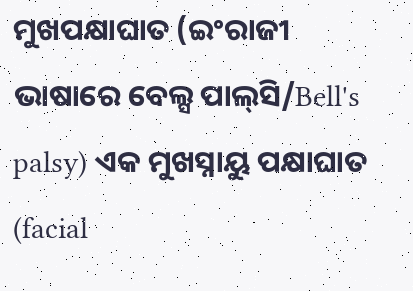ମୁଖପକ୍ଷାଘାତ (ଇଂରାଜୀ ଭାଷାରେ ବେଲ୍ସ ପାଲ୍‌ସି/Bell's palsy) ଏକ ମୁଖସ୍ନାୟୁ ପକ୍ଷାଘାତ (facial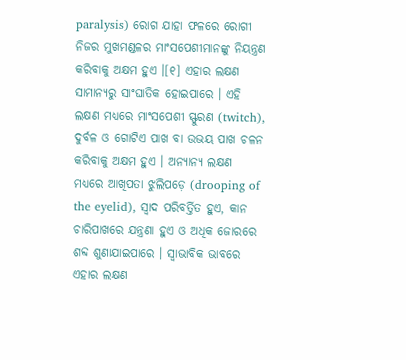paralysis) ରୋଗ ଯାହା ଫଳରେ ରୋଗୀ ନିଜର ମୁଖମଣ୍ଡଳର ମାଂସପେଶୀମାନଙ୍କୁ ନିୟନ୍ତ୍ରଣ କରିବାକୁ ଅକ୍ଷମ ହୁଏ ।[୧] ଏହାର ଲକ୍ଷଣ ସାମାନ୍ୟରୁ ସାଂଘାତିକ ହୋଇପାରେ । ଏହି ଲକ୍ଷଣ ମଧ୍ୟରେ ମାଂସପେଶୀ ସ୍ଫୁରଣ (twitch), ଦୁର୍ବଳ ଓ ଗୋଟିଏ ପାଖ ବା ଉଭୟ ପାଖ ଚଳନ କରିବାକୁ ଅକ୍ଷମ ହୁଏ । ଅନ୍ୟାନ୍ୟ ଲକ୍ଷଣ ମଧ୍ୟରେ ଆଖିପତା ଝୁଲିପଡ଼େ (drooping of the eyelid), ସ୍ୱାଦ ପରିବର୍ତ୍ତିତ ହୁଏ, କାନ ଚାରିପାଖରେ ଯନ୍ତ୍ରଣା ହୁଏ ଓ ଅଧିକ ଜୋରରେ ଶବ୍ଦ ଶୁଣାଯାଇପାରେ । ସ୍ୱାଭାବିକ ଭାବରେ ଏହାର ଲକ୍ଷଣ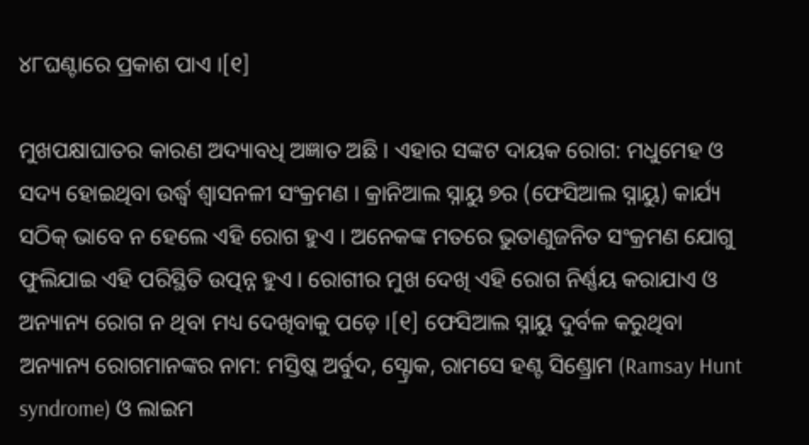୪୮ଘଣ୍ଟାରେ ପ୍ରକାଶ ପାଏ ।[୧]

ମୁଖପକ୍ଷାଘାତର କାରଣ ଅଦ୍ୟାବଧି ଅଜ୍ଞାତ ଅଛି । ଏହାର ସଙ୍କଟ ଦାୟକ ରୋଗ: ମଧୁମେହ ଓ ସଦ୍ୟ ହୋଇଥିବା ଉର୍ଦ୍ଧ୍ୱ ଶ୍ୱାସନଳୀ ସଂକ୍ରମଣ । କ୍ରାନିଆଲ ସ୍ନାୟୁ ୭ର (ଫେସିଆଲ ସ୍ନାୟୁ) କାର୍ଯ୍ୟ ସଠିକ୍ ଭାବେ ନ ହେଲେ ଏହି ରୋଗ ହୁଏ । ଅନେକଙ୍କ ମତରେ ଭୁତାଣୁଜନିତ ସଂକ୍ରମଣ ଯୋଗୁ ଫୁଲିଯାଇ ଏହି ପରିସ୍ଥିତି ଉତ୍ପନ୍ନ ହୁଏ । ରୋଗୀର ମୁଖ ଦେଖି ଏହି ରୋଗ ନିର୍ଣ୍ଣୟ କରାଯାଏ ଓ ଅନ୍ୟାନ୍ୟ ରୋଗ ନ ଥିବା ମଧ୍ୟ ଦେଖିବାକୁ ପଡ଼େ ।[୧] ଫେସିଆଲ ସ୍ନାୟୁ ଦୁର୍ବଳ କରୁଥିବା ଅନ୍ୟାନ୍ୟ ରୋଗମାନଙ୍କର ନାମ: ମସ୍ତିଷ୍କ ଅର୍ବୁଦ, ସ୍ଟ୍ରୋକ, ରାମସେ ହଣ୍ଟ ସିଣ୍ଡ୍ରୋମ (Ramsay Hunt syndrome) ଓ ଲାଇମ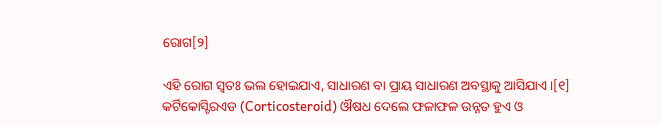ରୋଗ[୨]

ଏହି ରୋଗ ସ୍ୱତଃ ଭଲ ହୋଇଯାଏ, ସାଧାରଣ ବା ପ୍ରାୟ ସାଧାରଣ ଅବସ୍ଥାକୁ ଆସିଯାଏ ।[୧] କର୍ଟିକୋସ୍ଟିରଏଡ (Corticosteroid) ଔଷଧ ଦେଲେ ଫଳାଫଳ ଉନ୍ନତ ହୁଏ ଓ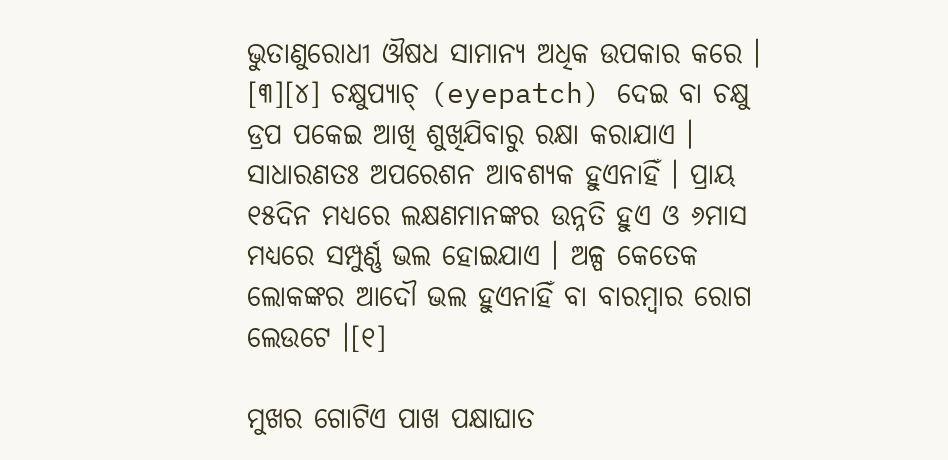ଭୁତାଣୁରୋଧୀ ଔଷଧ ସାମାନ୍ୟ ଅଧିକ ଉପକାର କରେ । [୩][୪] ଚକ୍ଷୁପ୍ୟାଚ୍ (eyepatch) ଦେଇ ବା ଚକ୍ଷୁ ଡ୍ରପ ପକେଇ ଆଖି ଶୁଖିଯିବାରୁ ରକ୍ଷା କରାଯାଏ । ସାଧାରଣତଃ ଅପରେଶନ ଆବଶ୍ୟକ ହୁଏନାହିଁ । ପ୍ରାୟ ୧୫ଦିନ ମଧ୍ୟରେ ଲକ୍ଷଣମାନଙ୍କର ଉନ୍ନତି ହୁଏ ଓ ୬ମାସ ମଧ୍ୟରେ ସମ୍ପୁର୍ଣ୍ଣ ଭଲ ହୋଇଯାଏ । ଅଳ୍ପ କେତେକ ଲୋକଙ୍କର ଆଦୌ ଭଲ ହୁଏନାହିଁ ବା ବାରମ୍ବାର ରୋଗ ଲେଉଟେ ।[୧]

ମୁଖର ଗୋଟିଏ ପାଖ ପକ୍ଷାଘାତ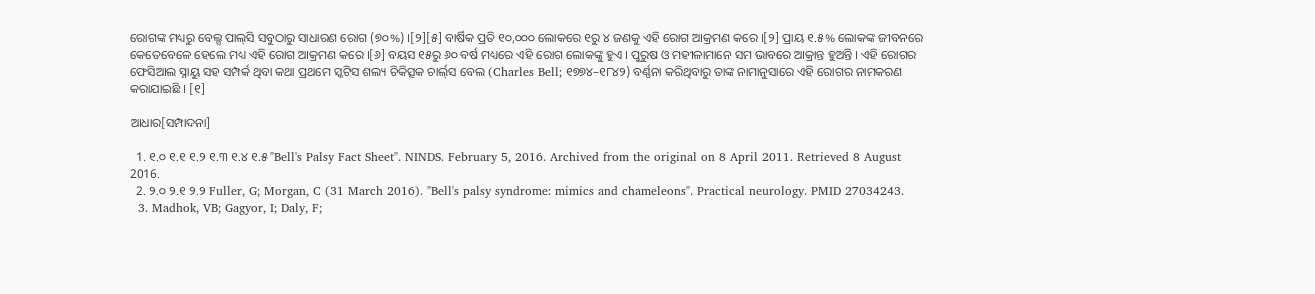ରୋଗଙ୍କ ମଧ୍ୟରୁ ବେଲ୍ସ ପାଲ୍‌ସି ସବୁଠାରୁ ସାଧାରଣ ରୋଗ (୭୦%) ।[୨][୫] ବାର୍ଷିକ ପ୍ରତି ୧୦,୦୦୦ ଲୋକରେ ୧ରୁ ୪ ଜଣକୁ ଏହି ରୋଗ ଆକ୍ରମଣ କରେ ।[୨] ପ୍ରାୟ ୧.୫% ଲୋକଙ୍କ ଜୀବନରେ କେତେବେଳେ ହେଲେ ମଧ୍ୟ ଏହି ରୋଗ ଆକ୍ରମଣ କରେ ।[୬] ବୟସ ୧୫ରୁ ୬୦ ବର୍ଷ ମଧ୍ୟରେ ଏହି ରୋଗ ଲୋକଙ୍କୁ ହୁଏ । ପୁରୁଷ ଓ ମହୀଳାମାନେ ସମ ଭାବରେ ଆକ୍ରାନ୍ତ ହୁଅନ୍ତି । ଏହି ରୋଗର ଫେସିଆଲ ସ୍ନାୟୁ ସ‌ହ ସମ୍ପର୍କ ଥିବା କଥା ପ୍ରଥମେ ସ୍କଟିସ ଶଲ୍ୟ ଚିକିତ୍ସକ ଚାର୍ଲ୍‌ସ ବେଲ (Charles Bell; ୧୭୭୪–୧୮୪୨) ବର୍ଣ୍ଣନା କରିଥିବାରୁ ତାଙ୍କ ନାମାନୁସାରେ ଏହି ରୋଗର ନାମକରଣ କରାଯାଇଛି । [୧]

ଆଧାର[ସମ୍ପାଦନା]

  1. ୧.୦ ୧.୧ ୧.୨ ୧.୩ ୧.୪ ୧.୫ "Bell's Palsy Fact Sheet". NINDS. February 5, 2016. Archived from the original on 8 April 2011. Retrieved 8 August 2016.
  2. ୨.୦ ୨.୧ ୨.୨ Fuller, G; Morgan, C (31 March 2016). "Bell's palsy syndrome: mimics and chameleons". Practical neurology. PMID 27034243.
  3. Madhok, VB; Gagyor, I; Daly, F;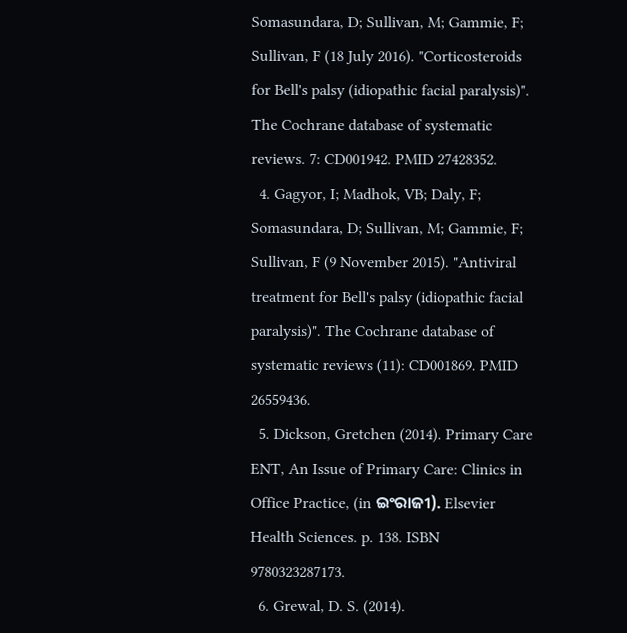Somasundara, D; Sullivan, M; Gammie, F; Sullivan, F (18 July 2016). "Corticosteroids for Bell's palsy (idiopathic facial paralysis)". The Cochrane database of systematic reviews. 7: CD001942. PMID 27428352.
  4. Gagyor, I; Madhok, VB; Daly, F; Somasundara, D; Sullivan, M; Gammie, F; Sullivan, F (9 November 2015). "Antiviral treatment for Bell's palsy (idiopathic facial paralysis)". The Cochrane database of systematic reviews (11): CD001869. PMID 26559436.
  5. Dickson, Gretchen (2014). Primary Care ENT, An Issue of Primary Care: Clinics in Office Practice, (in ଇଂରାଜୀ). Elsevier Health Sciences. p. 138. ISBN 9780323287173.
  6. Grewal, D. S. (2014).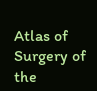Atlas of Surgery of the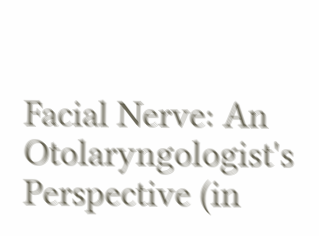Facial Nerve: An Otolaryngologist's Perspective (in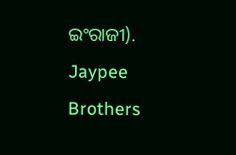ଇଂରାଜୀ). Jaypee Brothers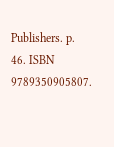Publishers. p. 46. ISBN 9789350905807.